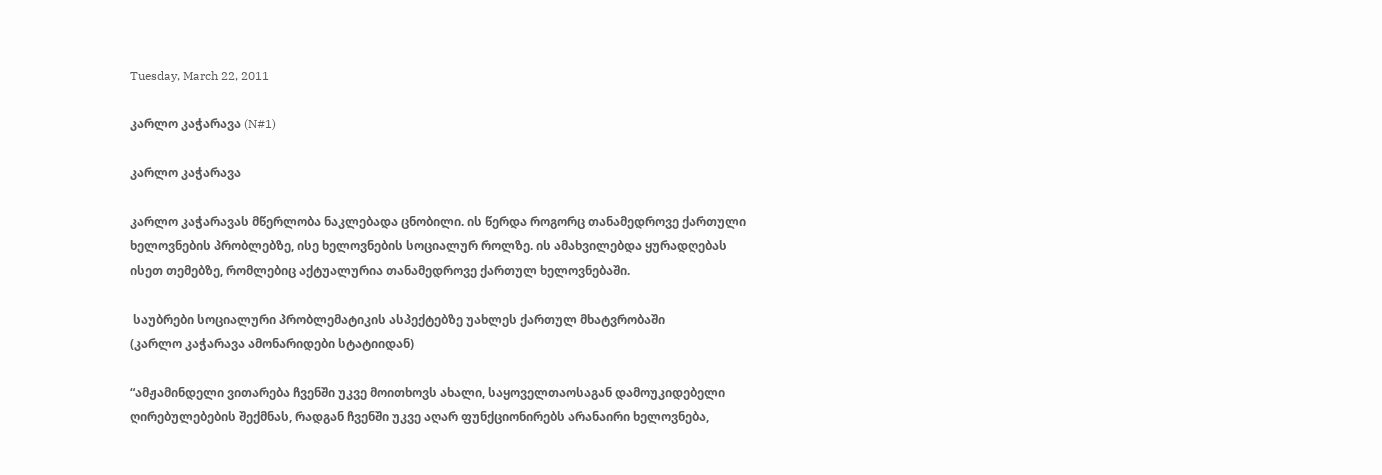Tuesday, March 22, 2011

კარლო კაჭარავა (N#1)

კარლო კაჭარავა

კარლო კაჭარავას მწერლობა ნაკლებადა ცნობილი. ის წერდა როგორც თანამედროვე ქართული ხელოვნების პრობლებზე, ისე ხელოვნების სოციალურ როლზე. ის ამახვილებდა ყურადღებას ისეთ თემებზე, რომლებიც აქტუალურია თანამედროვე ქართულ ხელოვნებაში.

 საუბრები სოციალური პრობლემატიკის ასპექტებზე უახლეს ქართულ მხატვრობაში
(კარლო კაჭარავა ამონარიდები სტატიიდან)

“ამჟამინდელი ვითარება ჩვენში უკვე მოითხოვს ახალი, საყოველთაოსაგან დამოუკიდებელი ღირებულებების შექმნას, რადგან ჩვენში უკვე აღარ ფუნქციონირებს არანაირი ხელოვნება,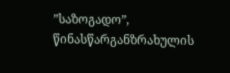”საზოგადო”, წინასწარგანზრახულის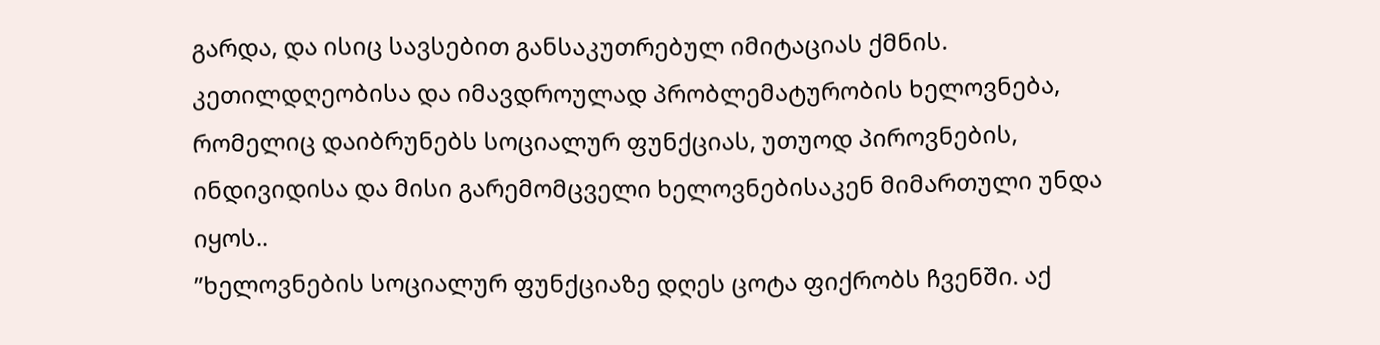გარდა, და ისიც სავსებით განსაკუთრებულ იმიტაციას ქმნის. კეთილდღეობისა და იმავდროულად პრობლემატურობის ხელოვნება, რომელიც დაიბრუნებს სოციალურ ფუნქციას, უთუოდ პიროვნების, ინდივიდისა და მისი გარემომცველი ხელოვნებისაკენ მიმართული უნდა იყოს..
”ხელოვნების სოციალურ ფუნქციაზე დღეს ცოტა ფიქრობს ჩვენში. აქ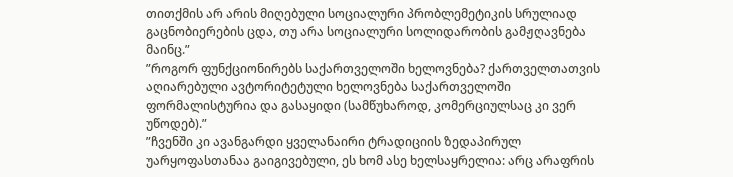თითქმის არ არის მიღებული სოციალური პრობლემეტიკის სრულიად გაცნობიერების ცდა, თუ არა სოციალური სოლიდარობის გამჟღავნება მაინც.”
”როგორ ფუნქციონირებს საქართველოში ხელოვნება? ქართველთათვის აღიარებული ავტორიტეტული ხელოვნება საქართველოში ფორმალისტურია და გასაყიდი (სამწუხაროდ, კომერციულსაც კი ვერ უწოდებ).”
”ჩვენში კი ავანგარდი ყველანაირი ტრადიციის ზედაპირულ უარყოფასთანაა გაიგივებული, ეს ხომ ასე ხელსაყრელია: არც არაფრის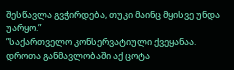შესწავლა გვჭირდება, თუკი მაინც მყისვე უნდა უარყო.”
”საქართველო კონსერვატიული ქვეყანაა. დროთა განმავლობაში აქ ცოტა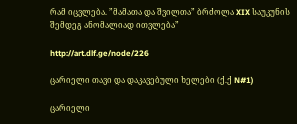რამ იცვლება. ”მამათა და შვილთა” ბრძოლა XIX საუკუნის შემდეგ ანომალიად ითვლება”

http://art.dlf.ge/node/226

ცარიელი თავი და დაკავებული ხელები (ქ.ქ N#1)

ცარიელი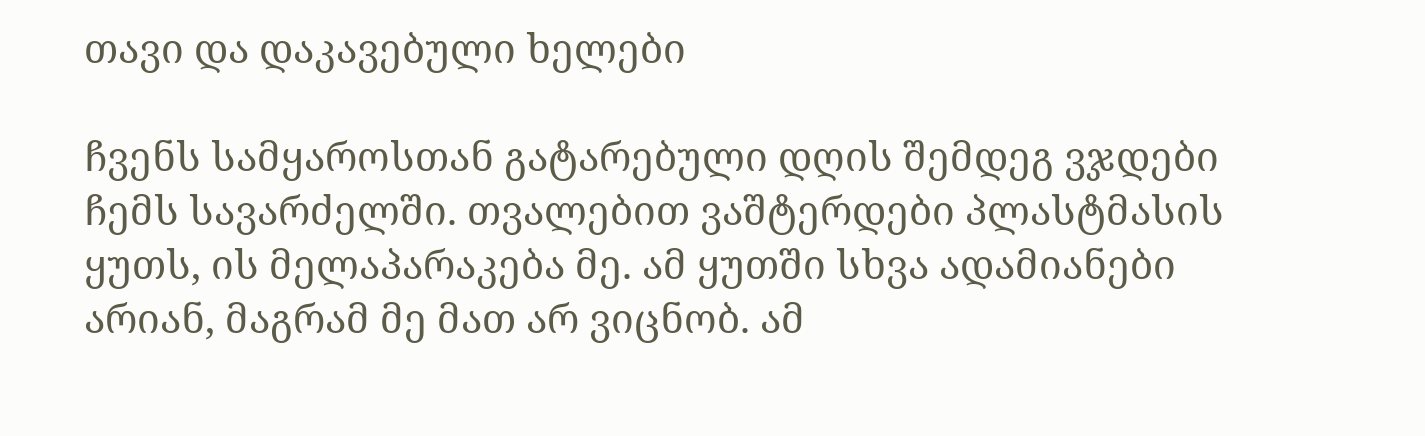თავი და დაკავებული ხელები

ჩვენს სამყაროსთან გატარებული დღის შემდეგ ვჯდები ჩემს სავარძელში. თვალებით ვაშტერდები პლასტმასის ყუთს, ის მელაპარაკება მე. ამ ყუთში სხვა ადამიანები არიან, მაგრამ მე მათ არ ვიცნობ. ამ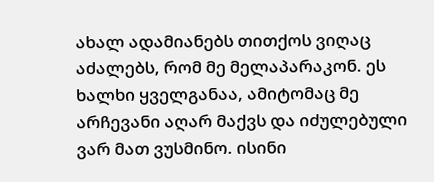ახალ ადამიანებს თითქოს ვიღაც აძალებს, რომ მე მელაპარაკონ. ეს ხალხი ყველგანაა, ამიტომაც მე არჩევანი აღარ მაქვს და იძულებული ვარ მათ ვუსმინო. ისინი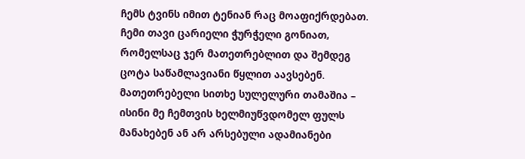ჩემს ტვინს იმით ტენიან რაც მოაფიქრდებათ. ჩემი თავი ცარიელი ჭურჭელი გონიათ, რომელსაც ჯერ მათეთრებლით და შემდეგ ცოტა საწამლავიანი წყლით აავსებენ. მათეთრებელი სითხე სულელური თამაშია – ისინი მე ჩემთვის ხელმიუწვდომელ ფულს მანახებენ ან არ არსებული ადამიანები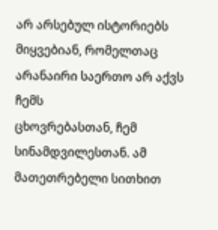არ არსებულ ისტორიებს მიყვებიან, რომელთაც არანაირი საერთო არ აქვს ჩემს
ცხოვრებასთან, ჩემ სინამდვილესთან. ამ მათეთრებელი სითხით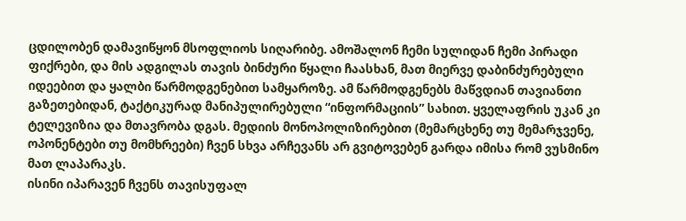ცდილობენ დამავიწყონ მსოფლიოს სიღარიბე. ამოშალონ ჩემი სულიდან ჩემი პირადი ფიქრები, და მის ადგილას თავის ბინძური წყალი ჩაასხან, მათ მიერვე დაბინძურებული იდეებით და ყალბი წარმოდგენებით სამყაროზე. ამ წარმოდგენებს მაწვდიან თავიანთი გაზეთებიდან, ტაქტიკურად მანიპულირებული “ინფორმაციის” სახით. ყველაფრის უკან კი ტელევიზია და მთავრობა დგას. მედიის მონოპოლიზირებით (მემარცხენე თუ მემარჯვენე, ოპონენტები თუ მომხრეები) ჩვენ სხვა არჩევანს არ გვიტოვებენ გარდა იმისა რომ ვუსმინო მათ ლაპარაკს.
ისინი იპარავენ ჩვენს თავისუფალ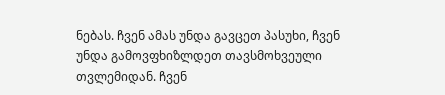ნებას. ჩვენ ამას უნდა გავცეთ პასუხი, ჩვენ უნდა გამოვფხიზლდეთ თავსმოხვეული თვლემიდან. ჩვენ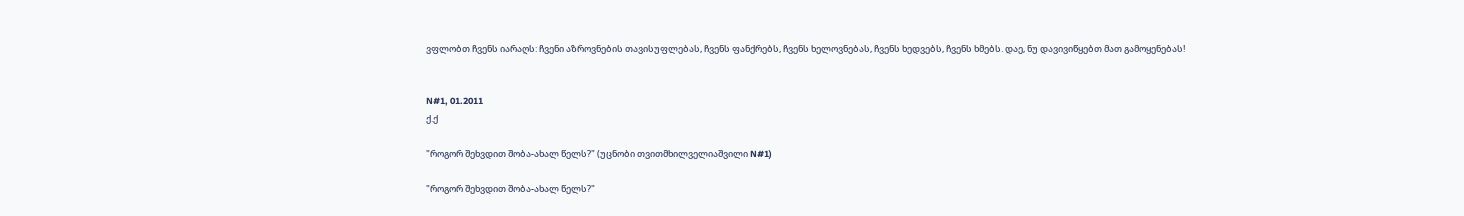ვფლობთ ჩვენს იარაღს: ჩვენი აზროვნების თავისუფლებას, ჩვენს ფანქრებს, ჩვენს ხელოვნებას, ჩვენს ხედვებს, ჩვენს ხმებს. დაე, ნუ დავივიწყებთ მათ გამოყენებას!


N#1, 01.2011
ქ.ქ

"როგორ შეხვდით შობა-ახალ წელს?" (უცნობი თვითმხილველიაშვილი N#1)

"როგორ შეხვდით შობა-ახალ წელს?"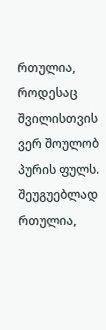რთულია, როდესაც შვილისთვის ვერ შოულობ პურის ფულს.
შეუგუებლად რთულია,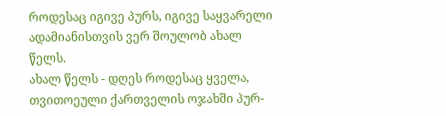როდესაც იგივე პურს, იგივე საყვარელი ადამიანისთვის ვერ შოულობ ახალ წელს.
ახალ წელს - დღეს როდესაც ყველა, თვითოეული ქართველის ოჯახში პურ-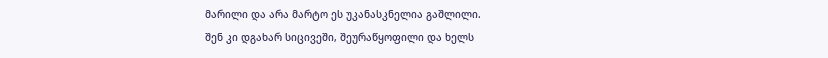მარილი და არა მარტო ეს უკანასკნელია გაშლილი.
შენ კი დგახარ სიცივეში, შეურაწყოფილი და ხელს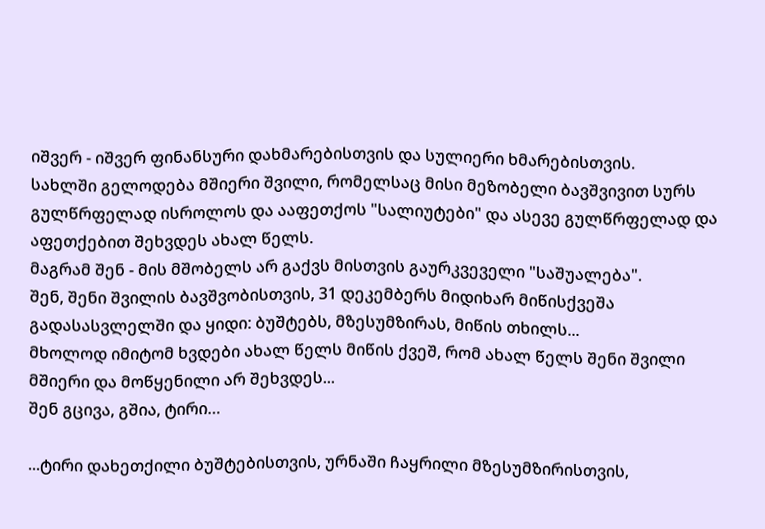იშვერ - იშვერ ფინანსური დახმარებისთვის და სულიერი ხმარებისთვის.
სახლში გელოდება მშიერი შვილი, რომელსაც მისი მეზობელი ბავშვივით სურს გულწრფელად ისროლოს და ააფეთქოს "სალიუტები" და ასევე გულწრფელად და აფეთქებით შეხვდეს ახალ წელს.
მაგრამ შენ - მის მშობელს არ გაქვს მისთვის გაურკვეველი "საშუალება".
შენ, შენი შვილის ბავშვობისთვის, 31 დეკემბერს მიდიხარ მიწისქვეშა გადასასვლელში და ყიდი: ბუშტებს, მზესუმზირას, მიწის თხილს...
მხოლოდ იმიტომ ხვდები ახალ წელს მიწის ქვეშ, რომ ახალ წელს შენი შვილი მშიერი და მოწყენილი არ შეხვდეს...
შენ გცივა, გშია, ტირი…

...ტირი დახეთქილი ბუშტებისთვის, ურნაში ჩაყრილი მზესუმზირისთვის,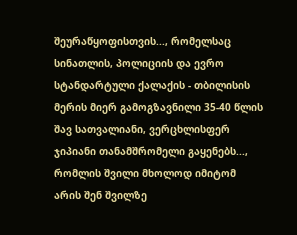შეურაწყოფისთვის..., რომელსაც სინათლის, პოლიციის და ევრო სტანდარტული ქალაქის - თბილისის მერის მიერ გამოგზავნილი 35-40 წლის შავ სათვალიანი, ვერცხლისფერ ჯიპიანი თანამშრომელი გაყენებს..., რომლის შვილი მხოლოდ იმიტომ არის შენ შვილზე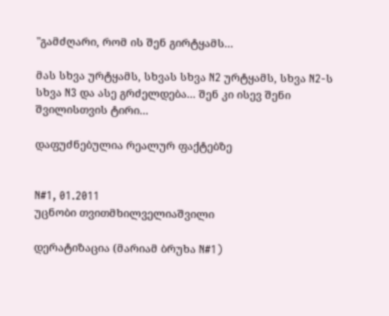"გამძღარი, რომ ის შენ გირტყამს...

მას სხვა ურტყამს, სხვას სხვა N2 ურტყამს, სხვა N2-ს სხვა N3 და ასე გრძელდება... შენ კი ისევ შენი შვილისთვის ტირი...

დაფუძნებულია რეალურ ფაქტებზე


N#1, 01.2011
უცნობი თვითმხილველიაშვილი

დერატიზაცია (მარიამ ბრუხა N#1)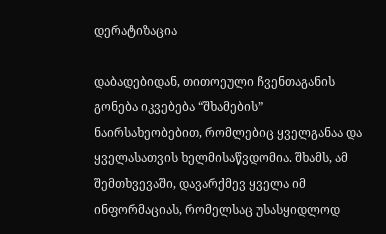დერატიზაცია

დაბადებიდან, თითოეული ჩვენთაგანის გონება იკვებება “შხამების” ნაირსახეობებით, რომლებიც ყველგანაა და ყველასათვის ხელმისაწვდომია. შხამს, ამ შემთხვევაში, დავარქმევ ყველა იმ ინფორმაციას, რომელსაც უსასყიდლოდ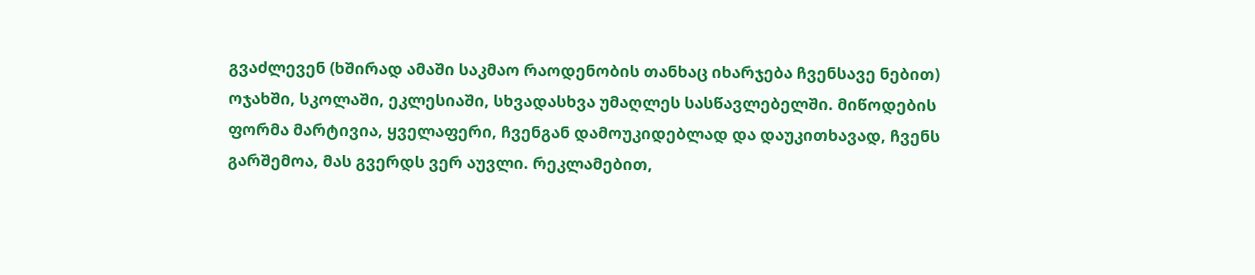გვაძლევენ (ხშირად ამაში საკმაო რაოდენობის თანხაც იხარჯება ჩვენსავე ნებით) ოჯახში, სკოლაში, ეკლესიაში, სხვადასხვა უმაღლეს სასწავლებელში. მიწოდების ფორმა მარტივია, ყველაფერი, ჩვენგან დამოუკიდებლად და დაუკითხავად, ჩვენს გარშემოა, მას გვერდს ვერ აუვლი. რეკლამებით,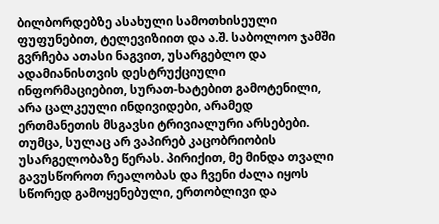ბილბორდებზე ასახული სამოთხისეული ფუფუნებით, ტელევიზიით და ა.შ. საბოლოო ჯამში გვრჩება ათასი ნაგვით, უსარგებლო და ადამიანისთვის დესტრუქციული ინფორმაციებით, სურათ-ხატებით გამოტენილი, არა ცალკეული ინდივიდები, არამედ ერთმანეთის მსგავსი ტრივიალური არსებები. თუმცა, სულაც არ ვაპირებ კაცობრიობის უსარგელობაზე წერას. პირიქით, მე მინდა თვალი გავუსწოროთ რეალობას და ჩვენი ძალა იყოს სწორედ გამოყენებული, ერთობლივი და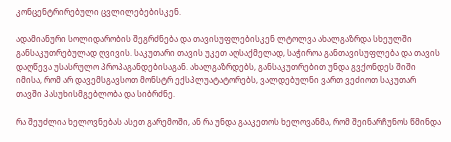კონცენტრირებული ცვლილებებისკენ.

ადამიანური სოლიდარობის შეგრძნება და თავისუფლებისკენ ლტოლვა ახალგაზრდა სხეულში განსაკუთრებულად ღვივის. საკუთარი თავის უკეთ აღსაქმელად, საჭიროა განთავისუფლება და თავის დაღწევა უსასრულო პროპაგანდებისაგან. ახალგაზრდებს, განსაკუთრებით უნდა გვქონდეს შიში იმისა, რომ არ დავემსგავსოთ მონსტრ ექსპლუატატორებს, ვალდებულნი ვართ ვეძიოთ საკუთარ თავში პასუხისმგებლობა და სიბრძნე.

რა შეუძლია ხელოვნებას ასეთ გარემოში, ან რა უნდა გააკეთოს ხელოვანმა, რომ შეინარჩუნოს წმინდა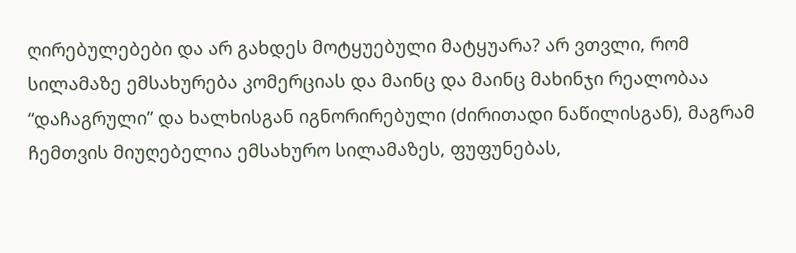ღირებულებები და არ გახდეს მოტყუებული მატყუარა? არ ვთვლი, რომ სილამაზე ემსახურება კომერციას და მაინც და მაინც მახინჯი რეალობაა “დაჩაგრული” და ხალხისგან იგნორირებული (ძირითადი ნაწილისგან), მაგრამ ჩემთვის მიუღებელია ემსახურო სილამაზეს, ფუფუნებას,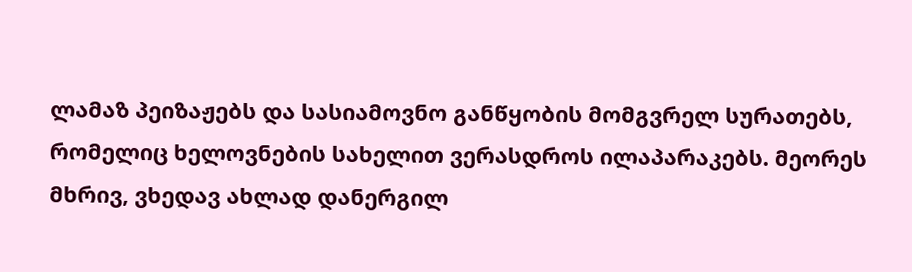ლამაზ პეიზაჟებს და სასიამოვნო განწყობის მომგვრელ სურათებს, რომელიც ხელოვნების სახელით ვერასდროს ილაპარაკებს. მეორეს მხრივ, ვხედავ ახლად დანერგილ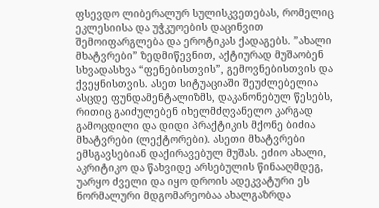ფსევდო ლიბერალურ სულისკვეთებას, რომელიც ეკლესიისა და უჭკუოების დაცინვით შემოიფარგლება და ეროტიკას ქადაგებს. ”ახალი მხატვრები” ზედმიწევნით, აქტიურად მუშაობენ სხვადასხვა “ფენებისთვის”, გემოვნებისთვის და ქვეყნისთვის. ასეთ სიტუაციაში შეუძლებელია ასცდე ფუნდამენტალიზმს, დაკანონებულ წესებს, რითიც გაიძულებენ იხელმძღვანელო კარგად გამოცდილი და დიდი პრაქტიკის მქონე ბიძია მხატვრები (ლექტორები). ასეთი მხატვრები ემსგავსებიან დაქირავებულ მუშას. ეძიო ახალი, აკრიტიკო და წახვიდე არსებულის წინააღმდეგ, უარყო ძველი და იყო დროის ადეკვატური ეს ნორმალური მდგომარეობაა ახალგაზრდა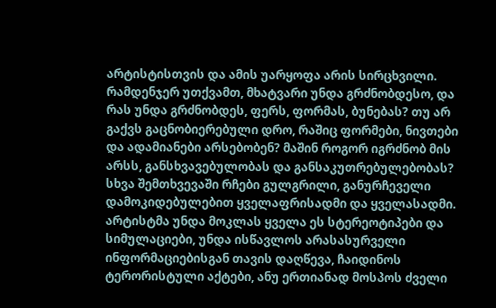არტისტისთვის და ამის უარყოფა არის სირცხვილი. რამდენჯერ უთქვამთ, მხატვარი უნდა გრძნობდესო, და რას უნდა გრძნობდეს, ფერს, ფორმას, ბუნებას? თუ არ გაქვს გაცნობიერებული დრო, რაშიც ფორმები, ნივთები და ადამიანები არსებობენ? მაშინ როგორ იგრძნობ მის არსს, განსხვავებულობას და განსაკუთრებულებობას? სხვა შემთხვევაში რჩები გულგრილი, განურჩეველი დამოკიდებულებით ყველაფრისადმი და ყველასადმი. არტისტმა უნდა მოკლას ყველა ეს სტერეოტიპები და სიმულაციები, უნდა ისწავლოს არასასურველი ინფორმაციებისგან თავის დაღწევა, ჩაიდინოს ტერორისტული აქტები, ანუ ერთიანად მოსპოს ძველი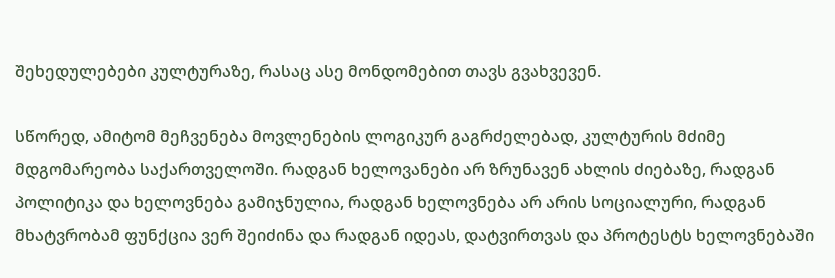შეხედულებები კულტურაზე, რასაც ასე მონდომებით თავს გვახვევენ.

სწორედ, ამიტომ მეჩვენება მოვლენების ლოგიკურ გაგრძელებად, კულტურის მძიმე მდგომარეობა საქართველოში. რადგან ხელოვანები არ ზრუნავენ ახლის ძიებაზე, რადგან პოლიტიკა და ხელოვნება გამიჯნულია, რადგან ხელოვნება არ არის სოციალური, რადგან მხატვრობამ ფუნქცია ვერ შეიძინა და რადგან იდეას, დატვირთვას და პროტესტს ხელოვნებაში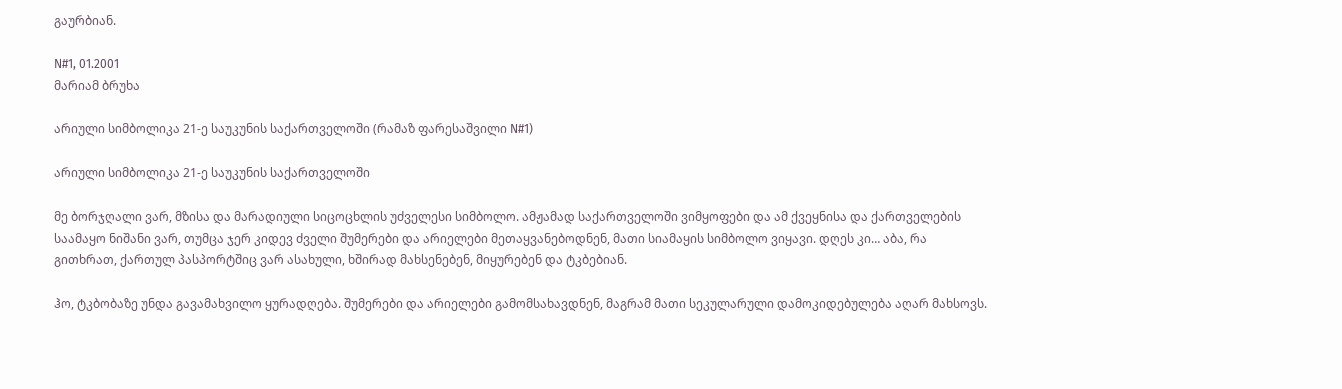გაურბიან.

N#1, 01.2001
მარიამ ბრუხა

არიული სიმბოლიკა 21-ე საუკუნის საქართველოში (რამაზ ფარესაშვილი N#1)

არიული სიმბოლიკა 21-ე საუკუნის საქართველოში

მე ბორჯღალი ვარ, მზისა და მარადიული სიცოცხლის უძველესი სიმბოლო. ამჟამად საქართველოში ვიმყოფები და ამ ქვეყნისა და ქართველების საამაყო ნიშანი ვარ, თუმცა ჯერ კიდევ ძველი შუმერები და არიელები მეთაყვანებოდნენ, მათი სიამაყის სიმბოლო ვიყავი. დღეს კი… აბა, რა გითხრათ, ქართულ პასპორტშიც ვარ ასახული, ხშირად მახსენებენ, მიყურებენ და ტკბებიან.

ჰო, ტკბობაზე უნდა გავამახვილო ყურადღება. შუმერები და არიელები გამომსახავდნენ, მაგრამ მათი სეკულარული დამოკიდებულება აღარ მახსოვს.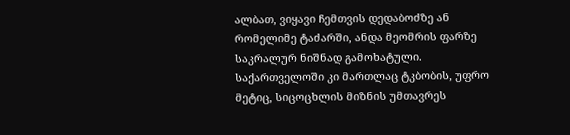ალბათ, ვიყავი ჩემთვის დედაბოძზე ან რომელიმე ტაძარში, ანდა მეომრის ფარზე საკრალურ ნიშნად გამოხატული. საქართველოში კი მართლაც ტკბობის, უფრო მეტიც, სიცოცხლის მიზნის უმთავრეს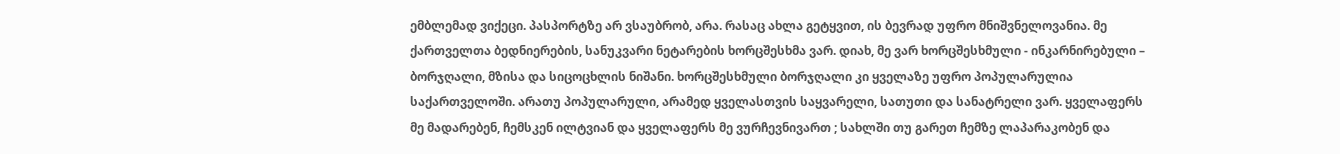ემბლემად ვიქეცი. პასპორტზე არ ვსაუბრობ, არა. რასაც ახლა გეტყვით, ის ბევრად უფრო მნიშვნელოვანია. მე ქართველთა ბედნიერების, სანუკვარი ნეტარების ხორცშესხმა ვარ. დიახ, მე ვარ ხორცშესხმული - ინკარნირებული – ბორჯღალი, მზისა და სიცოცხლის ნიშანი. ხორცშესხმული ბორჯღალი კი ყველაზე უფრო პოპულარულია საქართველოში. არათუ პოპულარული, არამედ ყველასთვის საყვარელი, სათუთი და სანატრელი ვარ. ყველაფერს მე მადარებენ, ჩემსკენ ილტვიან და ყველაფერს მე ვურჩევნივართ ; სახლში თუ გარეთ ჩემზე ლაპარაკობენ და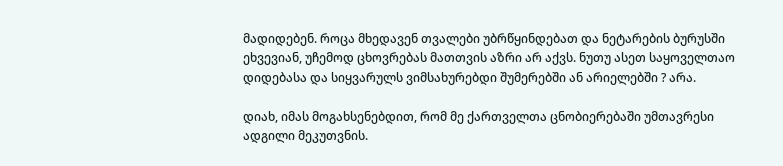მადიდებენ. როცა მხედავენ თვალები უბრწყინდებათ და ნეტარების ბურუსში ეხვევიან, უჩემოდ ცხოვრებას მათთვის აზრი არ აქვს. ნუთუ ასეთ საყოველთაო დიდებასა და სიყვარულს ვიმსახურებდი შუმერებში ან არიელებში ? არა.

დიახ, იმას მოგახსენებდით, რომ მე ქართველთა ცნობიერებაში უმთავრესი ადგილი მეკუთვნის.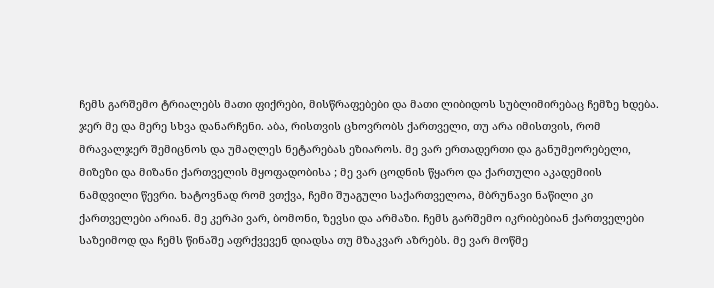ჩემს გარშემო ტრიალებს მათი ფიქრები, მისწრაფებები და მათი ლიბიდოს სუბლიმირებაც ჩემზე ხდება. ჯერ მე და მერე სხვა დანარჩენი. აბა, რისთვის ცხოვრობს ქართველი, თუ არა იმისთვის, რომ მრავალჯერ შემიცნოს და უმაღლეს ნეტარებას ეზიაროს. მე ვარ ერთადერთი და განუმეორებელი, მიზეზი და მიზანი ქართველის მყოფადობისა ; მე ვარ ცოდნის წყარო და ქართული აკადემიის ნამდვილი წევრი. ხატოვნად რომ ვთქვა, ჩემი შუაგული საქართველოა, მბრუნავი ნაწილი კი ქართველები არიან. მე კერპი ვარ, ბომონი, ზევსი და არმაზი. ჩემს გარშემო იკრიბებიან ქართველები საზეიმოდ და ჩემს წინაშე აფრქვევენ დიადსა თუ მზაკვარ აზრებს. მე ვარ მოწმე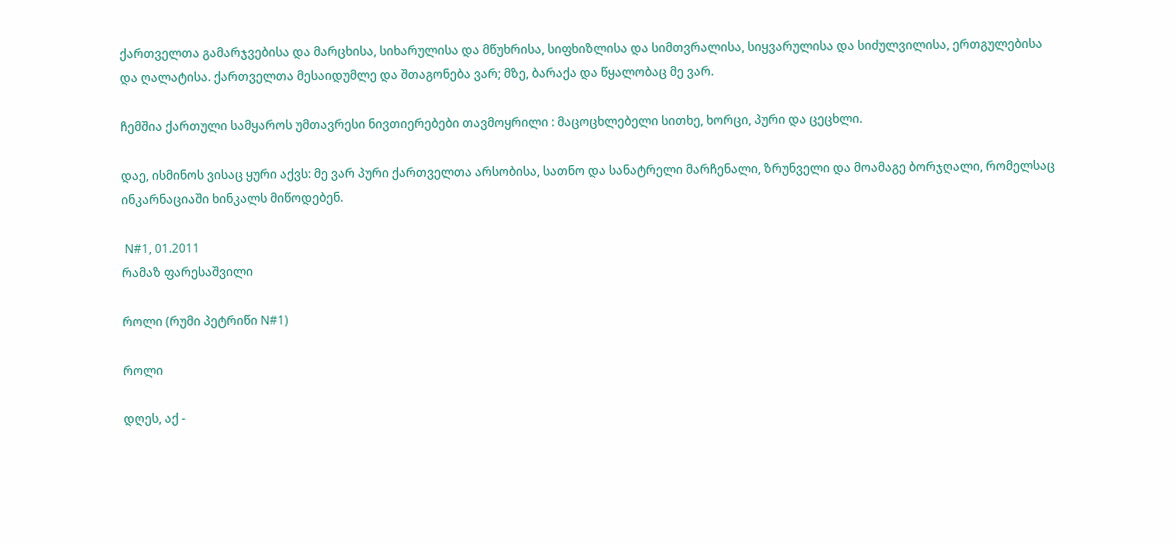ქართველთა გამარჯვებისა და მარცხისა, სიხარულისა და მწუხრისა, სიფხიზლისა და სიმთვრალისა, სიყვარულისა და სიძულვილისა, ერთგულებისა და ღალატისა. ქართველთა მესაიდუმლე და შთაგონება ვარ; მზე, ბარაქა და წყალობაც მე ვარ.

ჩემშია ქართული სამყაროს უმთავრესი ნივთიერებები თავმოყრილი : მაცოცხლებელი სითხე, ხორცი, პური და ცეცხლი.

დაე, ისმინოს ვისაც ყური აქვს: მე ვარ პური ქართველთა არსობისა, სათნო და სანატრელი მარჩენალი, ზრუნველი და მოამაგე ბორჯღალი, რომელსაც ინკარნაციაში ხინკალს მიწოდებენ.

 N#1, 01.2011
რამაზ ფარესაშვილი

როლი (რუმი პეტრიწი N#1)

როლი

დღეს, აქ -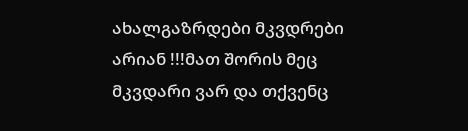ახალგაზრდები მკვდრები არიან !!!მათ შორის მეც მკვდარი ვარ და თქვენც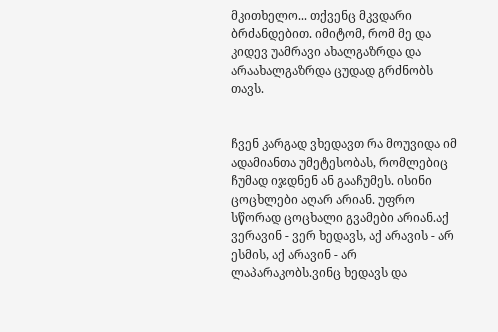მკითხელო... თქვენც მკვდარი ბრძანდებით. იმიტომ, რომ მე და კიდევ უამრავი ახალგაზრდა და არაახალგაზრდა ცუდად გრძნობს თავს.


ჩვენ კარგად ვხედავთ რა მოუვიდა იმ ადამიანთა უმეტესობას, რომლებიც ჩუმად იჯდნენ ან გააჩუმეს. ისინი ცოცხლები აღარ არიან. უფრო სწორად ცოცხალი გვამები არიან.აქ ვერავინ - ვერ ხედავს, აქ არავის - არ ესმის, აქ არავინ - არ ლაპარაკობს.ვინც ხედავს და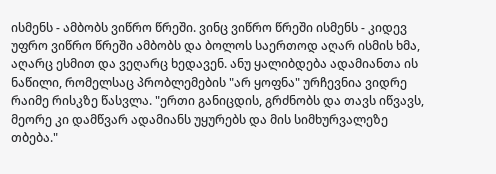ისმენს - ამბობს ვიწრო წრეში. ვინც ვიწრო წრეში ისმენს - კიდევ უფრო ვიწრო წრეში ამბობს და ბოლოს საერთოდ აღარ ისმის ხმა, აღარც ესმით და ვეღარც ხედავენ. ანუ ყალიბდება ადამიანთა ის ნაწილი, რომელსაც პრობლემების "არ ყოფნა" ურჩევნია ვიდრე რაიმე რისკზე წასვლა. "ერთი განიცდის, გრძნობს და თავს იწვავს, მეორე კი დამწვარ ადამიანს უყურებს და მის სიმხურვალეზე თბება."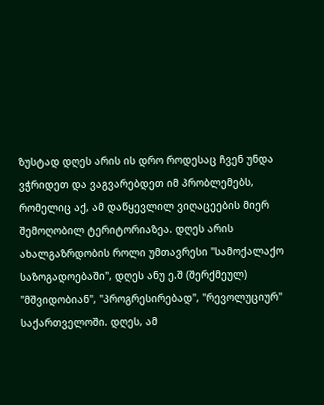ზუსტად დღეს არის ის დრო როდესაც ჩვენ უნდა ვჭრიდეთ და ვაგვარებდეთ იმ პრობლემებს, რომელიც აქ, ამ დაწყევლილ ვიღაცეების მიერ შემოღობილ ტერიტორიაზეა. დღეს არის ახალგაზრდობის როლი უმთავრესი "სამოქალაქო საზოგადოებაში", დღეს ანუ ე.შ (შერქმეულ) "მშვიდობიან", "პროგრესირებად", "რევოლუციურ" საქართველოში. დღეს, ამ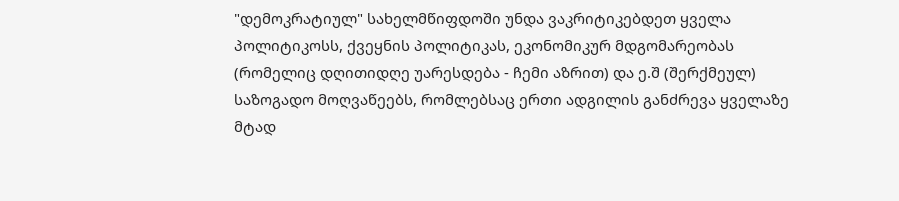"დემოკრატიულ" სახელმწიფდოში უნდა ვაკრიტიკებდეთ ყველა პოლიტიკოსს, ქვეყნის პოლიტიკას, ეკონომიკურ მდგომარეობას (რომელიც დღითიდღე უარესდება - ჩემი აზრით) და ე.შ (შერქმეულ) საზოგადო მოღვაწეებს, რომლებსაც ერთი ადგილის განძრევა ყველაზე მტად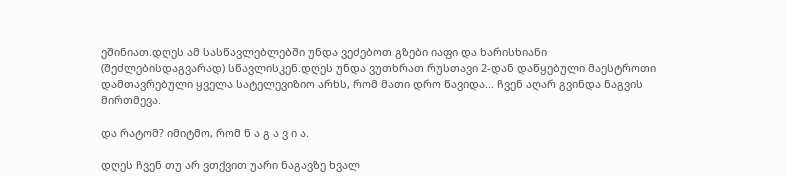ეშინიათ.დღეს ამ სასწავლებლებში უნდა ვეძებოთ გზები იაფი და ხარისხიანი (შეძლებისდაგვარად) სწავლისკენ.დღეს უნდა ვუთხრათ რუსთავი 2-დან დაწყებული მაესტროთი დამთავრებული ყველა სატელევიზიო არხს, რომ მათი დრო წავიდა... ჩვენ აღარ გვინდა ნაგვის მირთმევა.

და რატომ? იმიტმო, რომ ნ ა გ ა ვ ი ა.

დღეს ჩვენ თუ არ ვთქვით უარი ნაგავზე ხვალ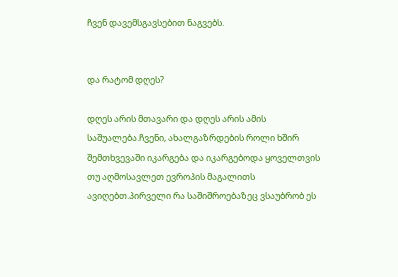ჩვენ დავემსგავსებით ნაგვებს.


და რატომ დღეს?

დღეს არის მთავარი და დღეს არის ამის საშუალება.ჩვენი, ახალგაზრდების როლი ხშირ შემთხვევაში იკარგება და იკარგებოდა ყოველთვის თუ აღმოსავლეთ ევროპის მაგალითს ავიღებთ.პირველი რა საშიშროებაზეც ვსაუბრობ ეს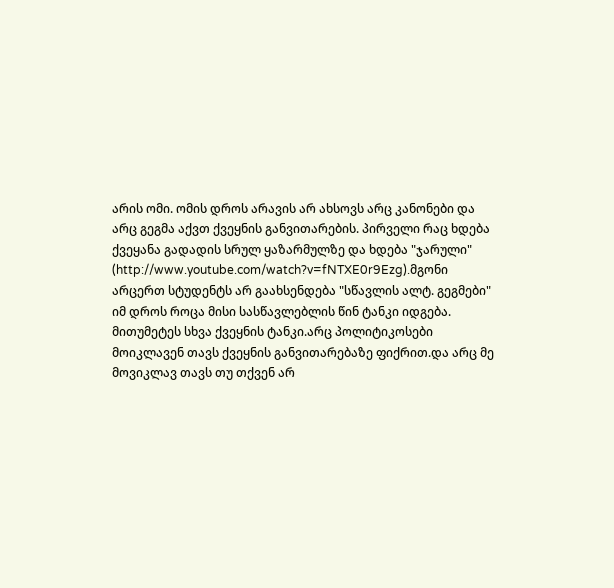არის ომი. ომის დროს არავის არ ახსოვს არც კანონები და არც გეგმა აქვთ ქვეყნის განვითარების. პირველი რაც ხდება ქვეყანა გადადის სრულ ყაზარმულზე და ხდება "ჯარული" (http://www.youtube.com/watch?v=fNTXE0r9Ezg).მგონი არცერთ სტუდენტს არ გაახსენდება "სწავლის ალტ. გეგმები" იმ დროს როცა მისი სასწავლებლის წინ ტანკი იდგება. მითუმეტეს სხვა ქვეყნის ტანკი.არც პოლიტიკოსები მოიკლავენ თავს ქვეყნის განვითარებაზე ფიქრით.და არც მე მოვიკლავ თავს თუ თქვენ არ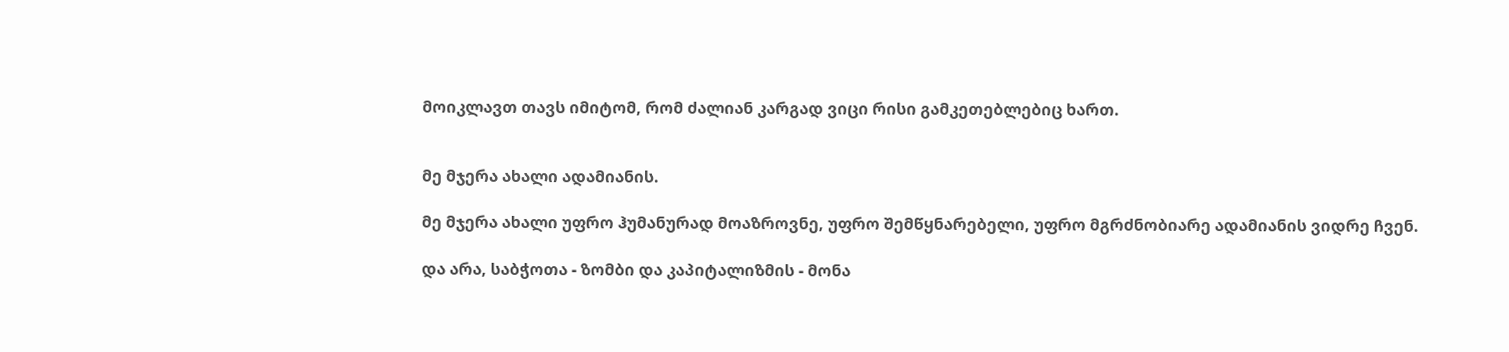მოიკლავთ თავს იმიტომ, რომ ძალიან კარგად ვიცი რისი გამკეთებლებიც ხართ.


მე მჯერა ახალი ადამიანის.

მე მჯერა ახალი უფრო ჰუმანურად მოაზროვნე, უფრო შემწყნარებელი, უფრო მგრძნობიარე ადამიანის ვიდრე ჩვენ.

და არა, საბჭოთა - ზომბი და კაპიტალიზმის - მონა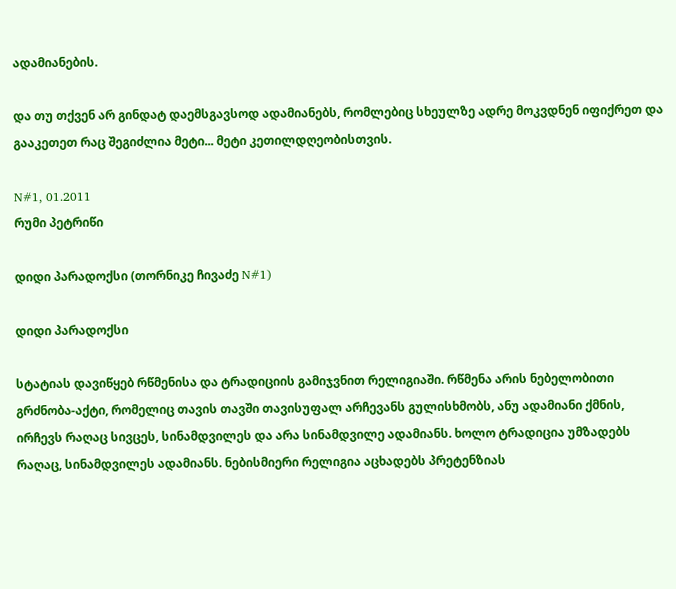ადამიანების.

და თუ თქვენ არ გინდატ დაემსგავსოდ ადამიანებს, რომლებიც სხეულზე ადრე მოკვდნენ იფიქრეთ და გააკეთეთ რაც შეგიძლია მეტი... მეტი კეთილდღეობისთვის.

N#1, 01.2011
რუმი პეტრიწი

დიდი პარადოქსი (თორნიკე ჩივაძე N#1)

დიდი პარადოქსი

სტატიას დავიწყებ რწმენისა და ტრადიციის გამიჯვნით რელიგიაში. რწმენა არის ნებელობითი გრძნობა-აქტი, რომელიც თავის თავში თავისუფალ არჩევანს გულისხმობს, ანუ ადამიანი ქმნის, ირჩევს რაღაც სივცეს, სინამდვილეს და არა სინამდვილე ადამიანს. ხოლო ტრადიცია უმზადებს რაღაც, სინამდვილეს ადამიანს. ნებისმიერი რელიგია აცხადებს პრეტენზიას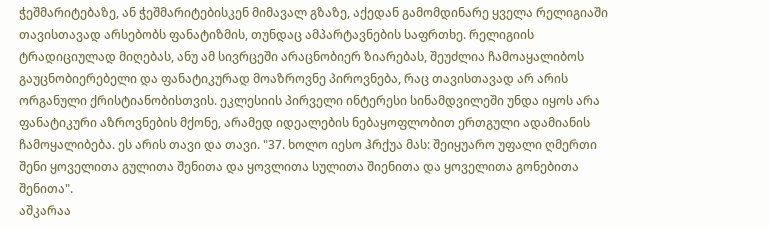ჭეშმარიტებაზე, ან ჭეშმარიტებისკენ მიმავალ გზაზე, აქედან გამომდინარე ყველა რელიგიაში თავისთავად არსებობს ფანატიზმის, თუნდაც ამპარტავნების საფრთხე. რელიგიის ტრადიციულად მიღებას, ანუ ამ სივრცეში არაცნობიერ ზიარებას, შეუძლია ჩამოაყალიბოს გაუცნობიერებელი და ფანატიკურად მოაზროვნე პიროვნება, რაც თავისთავად არ არის ორგანული ქრისტიანობისთვის. ეკლესიის პირველი ინტერესი სინამდვილეში უნდა იყოს არა ფანატიკური აზროვნების მქონე, არამედ იდეალების ნებაყოფლობით ერთგული ადამიანის ჩამოყალიბება. ეს არის თავი და თავი. "37. ხოლო იესო ჰრქუა მას: შეიყუარო უფალი ღმერთი შენი ყოველითა გულითა შენითა და ყოვლითა სულითა შიენითა და ყოველითა გონებითა შენითა".
აშკარაა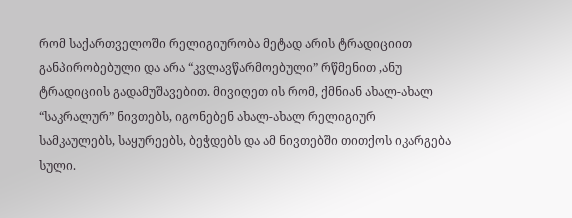რომ საქართველოში რელიგიურობა მეტად არის ტრადიციით განპირობებული და არა “კვლავწარმოებული” რწმენით ,ანუ ტრადიციის გადამუშავებით. მივიღეთ ის რომ, ქმნიან ახალ-ახალ “საკრალურ” ნივთებს, იგონებენ ახალ-ახალ რელიგიურ სამკაულებს, საყურეებს, ბეჭდებს და ამ ნივთებში თითქოს იკარგება
სული.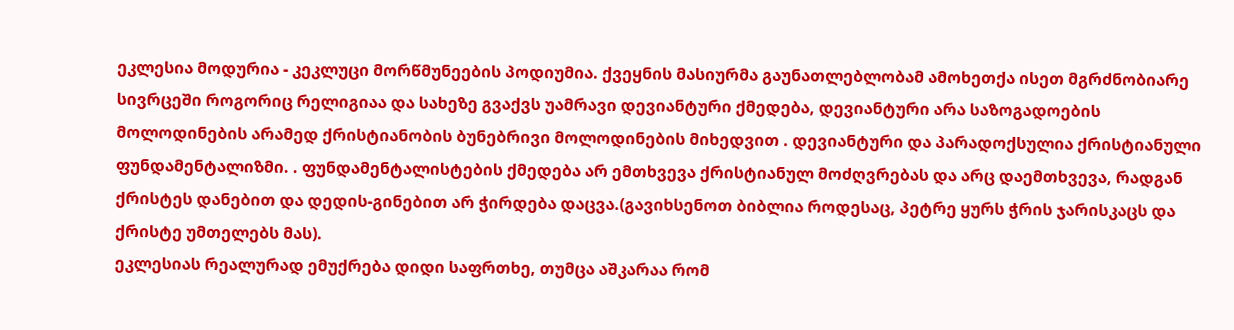ეკლესია მოდურია - კეკლუცი მორწმუნეების პოდიუმია. ქვეყნის მასიურმა გაუნათლებლობამ ამოხეთქა ისეთ მგრძნობიარე სივრცეში როგორიც რელიგიაა და სახეზე გვაქვს უამრავი დევიანტური ქმედება, დევიანტური არა საზოგადოების მოლოდინების არამედ ქრისტიანობის ბუნებრივი მოლოდინების მიხედვით . დევიანტური და პარადოქსულია ქრისტიანული ფუნდამენტალიზმი. . ფუნდამენტალისტების ქმედება არ ემთხვევა ქრისტიანულ მოძღვრებას და არც დაემთხვევა, რადგან ქრისტეს დანებით და დედის-გინებით არ ჭირდება დაცვა.(გავიხსენოთ ბიბლია როდესაც, პეტრე ყურს ჭრის ჯარისკაცს და ქრისტე უმთელებს მას).
ეკლესიას რეალურად ემუქრება დიდი საფრთხე, თუმცა აშკარაა რომ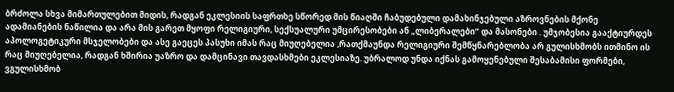ბრძოლა სხვა მიმართულებით მიდის, რადგან ეკლესიის საფრთხე სწორედ მის წიაღში ჩაბუდებული დამახინჯებული აზროვნების მქონე ადამიანების ნაწილია და არა მის გარეთ მყოფი რელიგიური, სექსუალური უმცირესობები ან „ლიბერალები” და მასონები . უმჯობესია გააქტიურდეს აპოლოგეტიკური მსჯელობები და ასე გაეცეს პასუხი იმას რაც მიუღებელია ,რათქმაუნდა რელიგიური შემწყნარებლობა არ გულისხმობს ითმინო ის რაც მიუღებელია, რადგან ხშირია უაზრო და დამცინავი თავდასხმები ეკლესიაზე. უბრალოდ უნდა იქნას გამოყენებული შესაბამისი ფორმები, ვგულისხმობ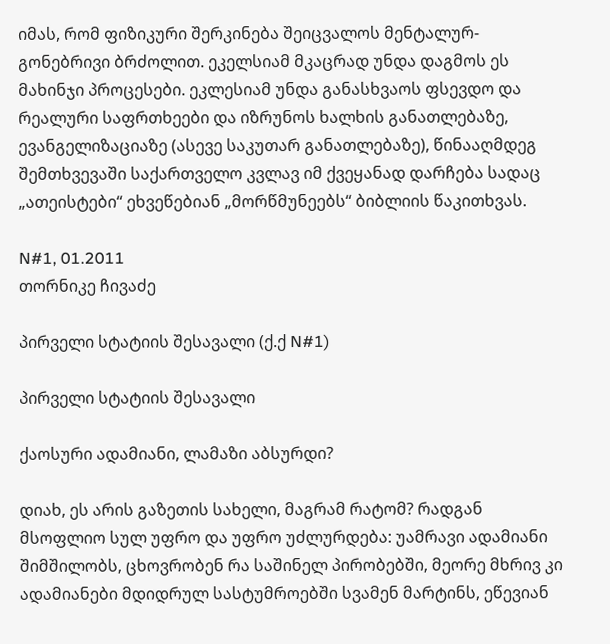იმას, რომ ფიზიკური შერკინება შეიცვალოს მენტალურ-გონებრივი ბრძოლით. ეკელსიამ მკაცრად უნდა დაგმოს ეს მახინჯი პროცესები. ეკლესიამ უნდა განასხვაოს ფსევდო და რეალური საფრთხეები და იზრუნოს ხალხის განათლებაზე, ევანგელიზაციაზე (ასევე საკუთარ განათლებაზე), წინააღმდეგ შემთხვევაში საქართველო კვლავ იმ ქვეყანად დარჩება სადაც „ათეისტები“ ეხვეწებიან „მორწმუნეებს“ ბიბლიის წაკითხვას.

N#1, 01.2011
თორნიკე ჩივაძე

პირველი სტატიის შესავალი (ქ.ქ N#1)

პირველი სტატიის შესავალი

ქაოსური ადამიანი, ლამაზი აბსურდი?

დიახ, ეს არის გაზეთის სახელი, მაგრამ რატომ? რადგან მსოფლიო სულ უფრო და უფრო უძლურდება: უამრავი ადამიანი შიმშილობს, ცხოვრობენ რა საშინელ პირობებში, მეორე მხრივ კი ადამიანები მდიდრულ სასტუმროებში სვამენ მარტინს, ეწევიან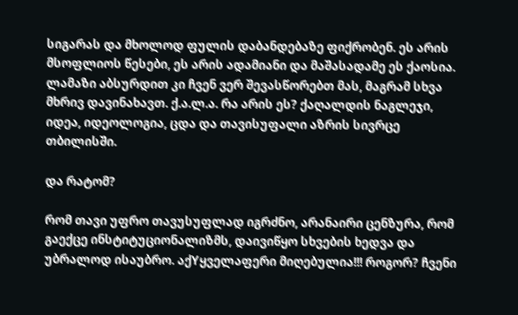სიგარას და მხოლოდ ფულის დაბანდებაზე ფიქრობენ. ეს არის მსოფლიოს წესები, ეს არის ადამიანი და მაშასადამე ეს ქაოსია. ლამაზი აბსურდით კი ჩვენ ვერ შევასწორებთ მას, მაგრამ სხვა მხრივ დავინახავთ. ქ.ა.ლ.ა. რა არის ეს? ქაღალდის ნაგლეჯი, იდეა, იდეოლოგია, ცდა და თავისუფალი აზრის სივრცე თბილისში.

და რატომ?

რომ თავი უფრო თავუსუფლად იგრძნო, არანაირი ცენზურა, რომ გაექცე ინსტიტუციონალიზმს, დაივიწყო სხვების ხედვა და უბრალოდ ისაუბრო. აქYყველაფერი მიღებულია!!! როგორ? ჩვენი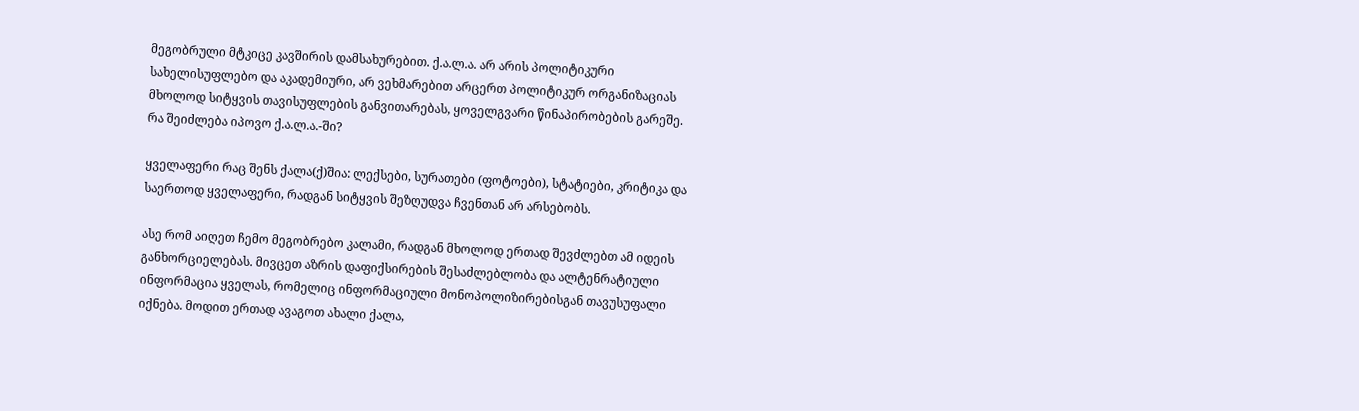მეგობრული მტკიცე კავშირის დამსახურებით. ქ.ა.ლ.ა. არ არის პოლიტიკური სახელისუფლებო და აკადემიური, არ ვეხმარებით არცერთ პოლიტიკურ ორგანიზაციას მხოლოდ სიტყვის თავისუფლების განვითარებას, ყოველგვარი წინაპირობების გარეშე.
რა შეიძლება იპოვო ქ.ა.ლ.ა.-ში?

ყველაფერი რაც შენს ქალა(ქ)შია: ლექსები, სურათები (ფოტოები), სტატიები, კრიტიკა და საერთოდ ყველაფერი, რადგან სიტყვის შეზღუდვა ჩვენთან არ არსებობს.

ასე რომ აიღეთ ჩემო მეგობრებო კალამი, რადგან მხოლოდ ერთად შევძლებთ ამ იდეის განხორციელებას. მივცეთ აზრის დაფიქსირების შესაძლებლობა და ალტენრატიული ინფორმაცია ყველას, რომელიც ინფორმაციული მონოპოლიზირებისგან თავუსუფალი იქნება. მოდით ერთად ავაგოთ ახალი ქალა,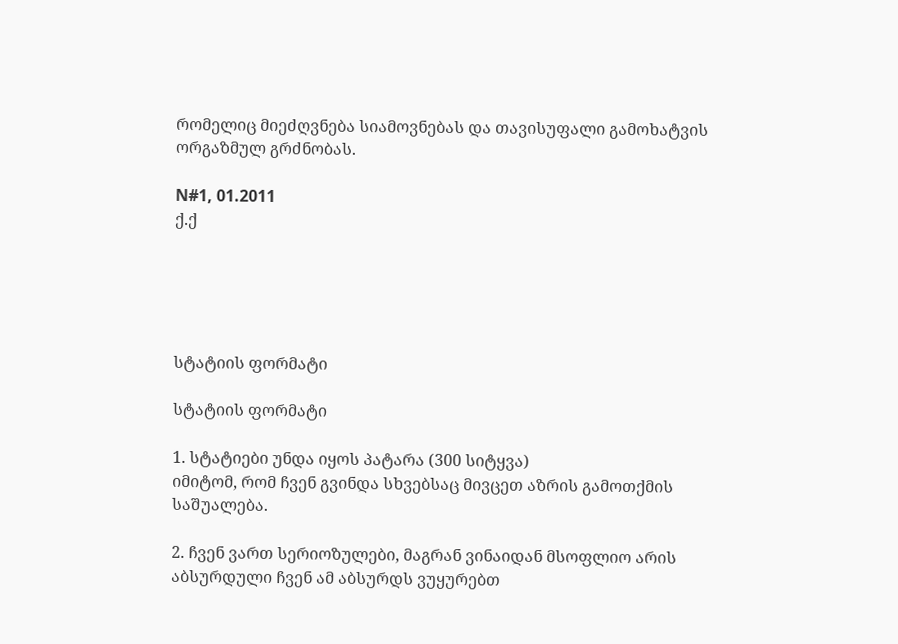რომელიც მიეძღვნება სიამოვნებას და თავისუფალი გამოხატვის ორგაზმულ გრძნობას.

N#1, 01.2011
ქ.ქ





სტატიის ფორმატი

სტატიის ფორმატი

1. სტატიები უნდა იყოს პატარა (300 სიტყვა)
იმიტომ, რომ ჩვენ გვინდა სხვებსაც მივცეთ აზრის გამოთქმის საშუალება.

2. ჩვენ ვართ სერიოზულები, მაგრან ვინაიდან მსოფლიო არის აბსურდული ჩვენ ამ აბსურდს ვუყურებთ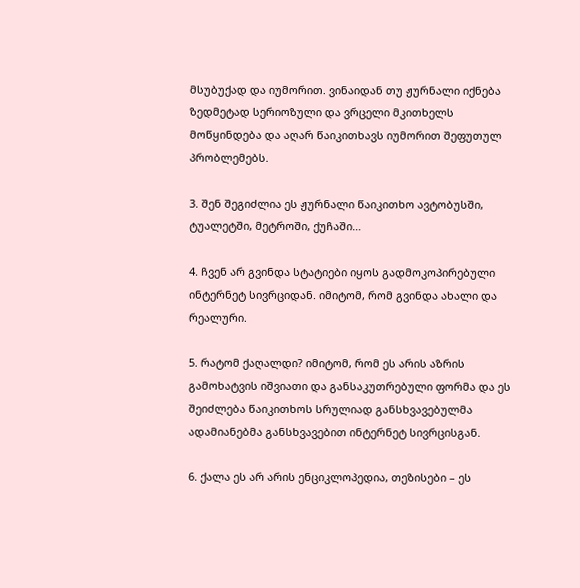მსუბუქად და იუმორით. ვინაიდან თუ ჟურნალი იქნება ზედმეტად სერიოზული და ვრცელი მკითხელს მოწყინდება და აღარ წაიკითხავს იუმორით შეფუთულ პრობლემებს.

3. შენ შეგიძლია ეს ჟურნალი წაიკითხო ავტობუსში, ტუალეტში, მეტროში, ქუჩაში…

4. ჩვენ არ გვინდა სტატიები იყოს გადმოკოპირებული ინტერნეტ სივრციდან. იმიტომ, რომ გვინდა ახალი და რეალური.

5. რატომ ქაღალდი? იმიტომ, რომ ეს არის აზრის გამოხატვის იშვიათი და განსაკუთრებული ფორმა და ეს შეიძლება წაიკითხოს სრულიად განსხვავებულმა ადამიანებმა განსხვავებით ინტერნეტ სივრცისგან.

6. ქალა ეს არ არის ენციკლოპედია, თეზისები – ეს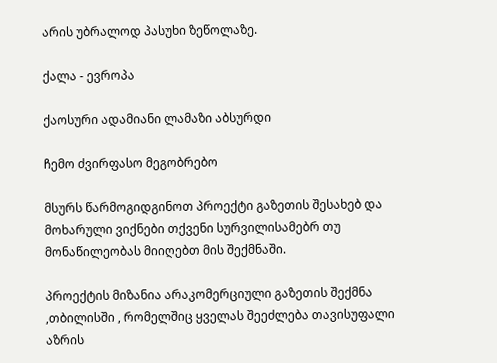არის უბრალოდ პასუხი ზეწოლაზე.

ქალა - ევროპა

ქაოსური ადამიანი ლამაზი აბსურდი

ჩემო ძვირფასო მეგობრებო

მსურს წარმოგიდგინოთ პროექტი გაზეთის შესახებ და მოხარული ვიქნები თქვენი სურვილისამებრ თუ მონაწილეობას მიიღებთ მის შექმნაში.

პროექტის მიზანია არაკომერციული გაზეთის შექმნა ,თბილისში , რომელშიც ყველას შეეძლება თავისუფალი აზრის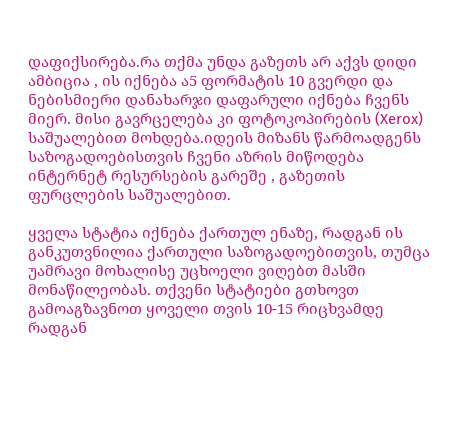დაფიქსირება.რა თქმა უნდა გაზეთს არ აქვს დიდი ამბიცია , ის იქნება ა5 ფორმატის 10 გვერდი და ნებისმიერი დანახარჯი დაფარული იქნება ჩვენს მიერ. მისი გავრცელება კი ფოტოკოპირების (Xerox) საშუალებით მოხდება.იდეის მიზანს წარმოადგენს საზოგადოებისთვის ჩვენი აზრის მიწოდება ინტერნეტ რესურსების გარეშე , გაზეთის ფურცლების საშუალებით.

ყველა სტატია იქნება ქართულ ენაზე, რადგან ის განკუთვნილია ქართული საზოგადოებითვის, თუმცა უამრავი მოხალისე უცხოელი ვიღებთ მასში მონაწილეობას. თქვენი სტატიები გთხოვთ გამოაგზავნოთ ყოველი თვის 10-15 რიცხვამდე რადგან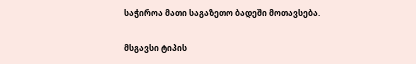საჭიროა მათი საგაზეთო ბადეში მოთავსება.

მსგავსი ტიპის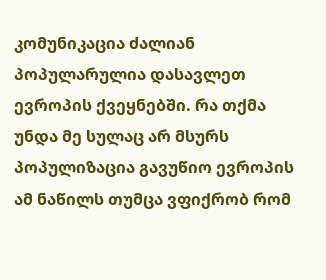კომუნიკაცია ძალიან პოპულარულია დასავლეთ ევროპის ქვეყნებში. რა თქმა უნდა მე სულაც არ მსურს პოპულიზაცია გავუწიო ევროპის ამ ნაწილს თუმცა ვფიქრობ რომ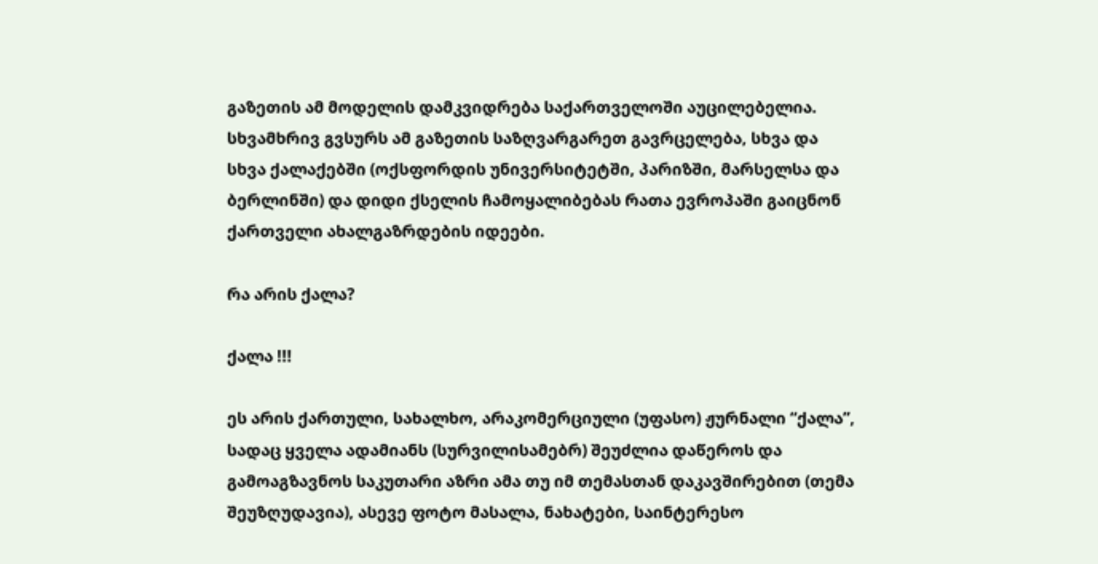გაზეთის ამ მოდელის დამკვიდრება საქართველოში აუცილებელია. სხვამხრივ გვსურს ამ გაზეთის საზღვარგარეთ გავრცელება, სხვა და სხვა ქალაქებში (ოქსფორდის უნივერსიტეტში, პარიზში, მარსელსა და ბერლინში) და დიდი ქსელის ჩამოყალიბებას რათა ევროპაში გაიცნონ ქართველი ახალგაზრდების იდეები.

რა არის ქალა?

ქალა !!!

ეს არის ქართული, სახალხო, არაკომერციული (უფასო) ჟურნალი “ქალა”, სადაც ყველა ადამიანს (სურვილისამებრ) შეუძლია დაწეროს და გამოაგზავნოს საკუთარი აზრი ამა თუ იმ თემასთან დაკავშირებით (თემა შეუზღუდავია), ასევე ფოტო მასალა, ნახატები, საინტერესო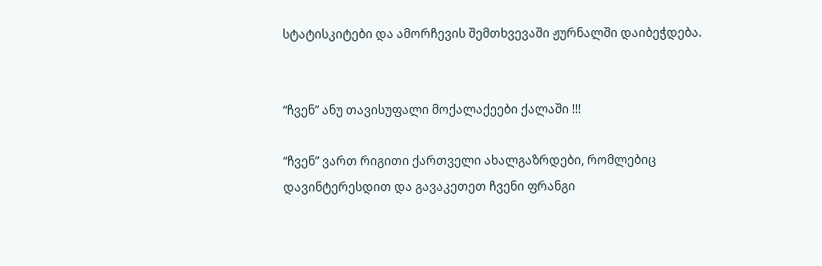სტატისკიტები და ამორჩევის შემთხვევაში ჟურნალში დაიბეჭდება.


“ჩვენ” ანუ თავისუფალი მოქალაქეები ქალაში !!!

“ჩვენ” ვართ რიგითი ქართველი ახალგაზრდები, რომლებიც დავინტერესდით და გავაკეთეთ ჩვენი ფრანგი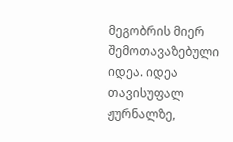მეგობრის მიერ შემოთავაზებული იდეა. იდეა თავისუფალ ჟურნალზე,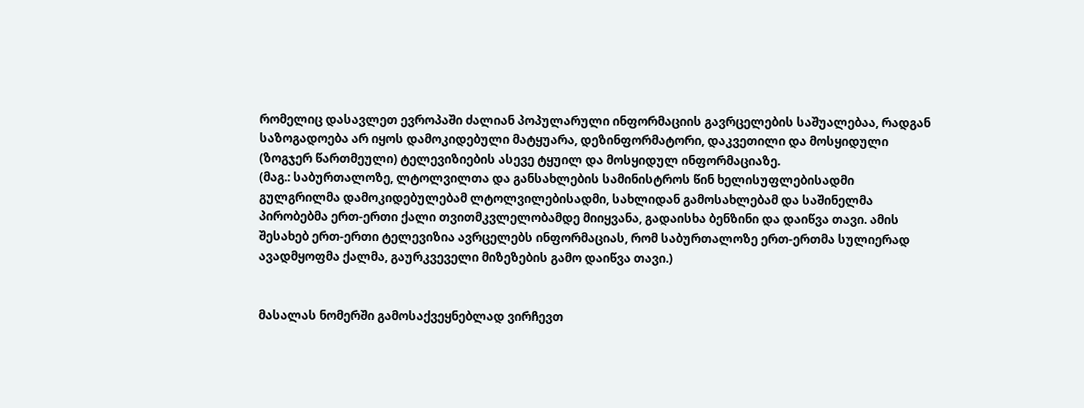რომელიც დასავლეთ ევროპაში ძალიან პოპულარული ინფორმაციის გავრცელების საშუალებაა, რადგან საზოგადოება არ იყოს დამოკიდებული მატყუარა, დეზინფორმატორი, დაკვეთილი და მოსყიდული (ზოგჯერ წართმეული) ტელევიზიების ასევე ტყუილ და მოსყიდულ ინფორმაციაზე.
(მაგ.: საბურთალოზე, ლტოლვილთა და განსახლების სამინისტროს წინ ხელისუფლებისადმი გულგრილმა დამოკიდებულებამ ლტოლვილებისადმი, სახლიდან გამოსახლებამ და საშინელმა პირობებმა ერთ-ერთი ქალი თვითმკვლელობამდე მიიყვანა, გადაისხა ბენზინი და დაიწვა თავი. ამის შესახებ ერთ-ერთი ტელევიზია ავრცელებს ინფორმაციას, რომ საბურთალოზე ერთ-ერთმა სულიერად ავადმყოფმა ქალმა, გაურკვეველი მიზეზების გამო დაიწვა თავი.)


მასალას ნომერში გამოსაქვეყნებლად ვირჩევთ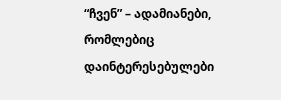“ჩვენ” – ადამიანები, რომლებიც დაინტერესებულები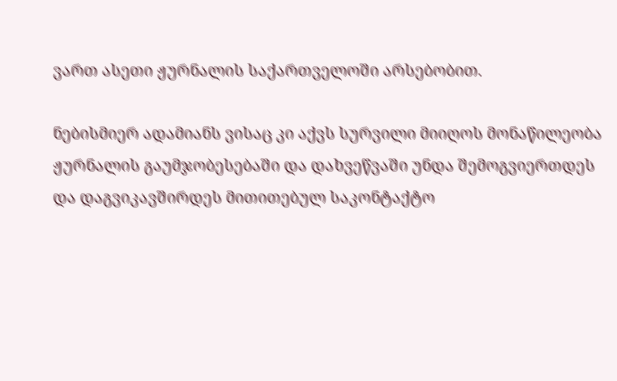ვართ ასეთი ჟურნალის საქართველოში არსებობით.

ნებისმიერ ადამიანს ვისაც კი აქვს სურვილი მიიღოს მონაწილეობა ჟურნალის გაუმჯობესებაში და დახვეწვაში უნდა შემოგვიერთდეს და დაგვიკავშირდეს მითითებულ საკონტაქტო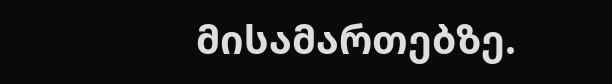მისამართებზე.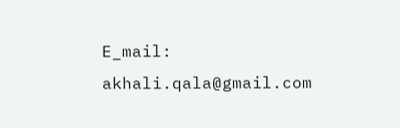E_mail: akhali.qala@gmail.com